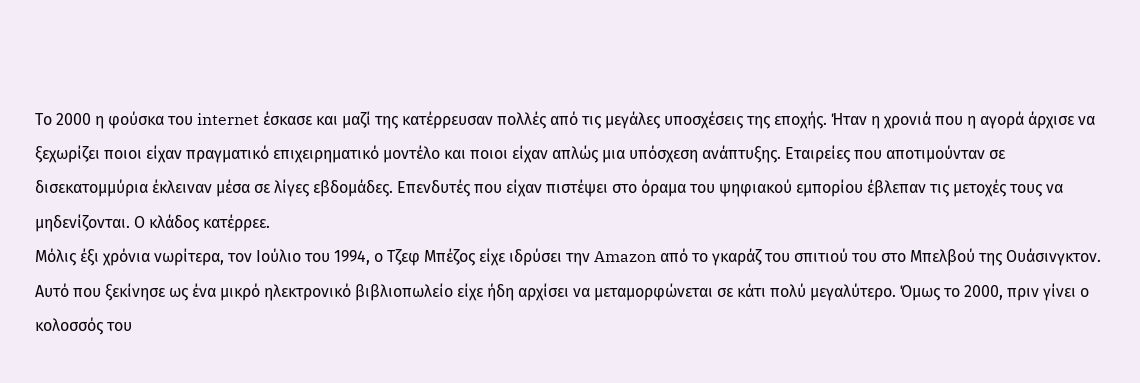Το 2000 η φούσκα του internet έσκασε και μαζί της κατέρρευσαν πολλές από τις μεγάλες υποσχέσεις της εποχής. Ήταν η χρονιά που η αγορά άρχισε να ξεχωρίζει ποιοι είχαν πραγματικό επιχειρηματικό μοντέλο και ποιοι είχαν απλώς μια υπόσχεση ανάπτυξης. Εταιρείες που αποτιμούνταν σε δισεκατομμύρια έκλειναν μέσα σε λίγες εβδομάδες. Επενδυτές που είχαν πιστέψει στο όραμα του ψηφιακού εμπορίου έβλεπαν τις μετοχές τους να μηδενίζονται. Ο κλάδος κατέρρεε.
Μόλις έξι χρόνια νωρίτερα, τον Ιούλιο του 1994, ο Τζεφ Μπέζος είχε ιδρύσει την Amazon από το γκαράζ του σπιτιού του στο Μπελβού της Ουάσινγκτον. Αυτό που ξεκίνησε ως ένα μικρό ηλεκτρονικό βιβλιοπωλείο είχε ήδη αρχίσει να μεταμορφώνεται σε κάτι πολύ μεγαλύτερο. Όμως το 2000, πριν γίνει ο κολοσσός του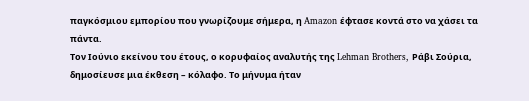παγκόσμιου εμπορίου που γνωρίζουμε σήμερα, η Amazon έφτασε κοντά στο να χάσει τα πάντα.
Τον Ιούνιο εκείνου του έτους, ο κορυφαίος αναλυτής της Lehman Brothers, Ράβι Σούρια, δημοσίευσε μια έκθεση – κόλαφο. Το μήνυμα ήταν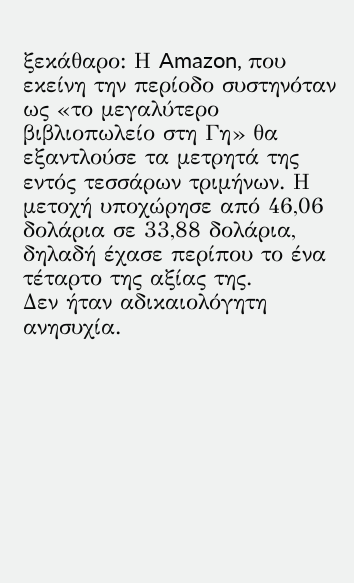ξεκάθαρο: Η Amazon, που εκείνη την περίοδο συστηνόταν ως «το μεγαλύτερο βιβλιοπωλείο στη Γη» θα εξαντλούσε τα μετρητά της εντός τεσσάρων τριμήνων. Η μετοχή υποχώρησε από 46,06 δολάρια σε 33,88 δολάρια, δηλαδή έχασε περίπου το ένα τέταρτο της αξίας της.
Δεν ήταν αδικαιολόγητη ανησυχία.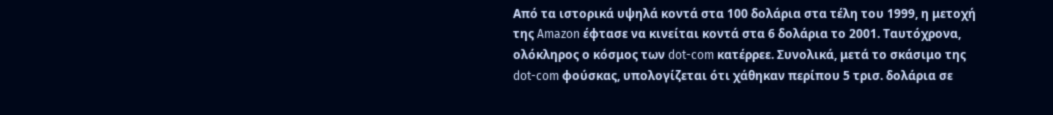Από τα ιστορικά υψηλά κοντά στα 100 δολάρια στα τέλη του 1999, η μετοχή της Amazon έφτασε να κινείται κοντά στα 6 δολάρια το 2001. Ταυτόχρονα, ολόκληρος ο κόσμος των dot-com κατέρρεε. Συνολικά, μετά το σκάσιμο της dot-com φούσκας, υπολογίζεται ότι χάθηκαν περίπου 5 τρισ. δολάρια σε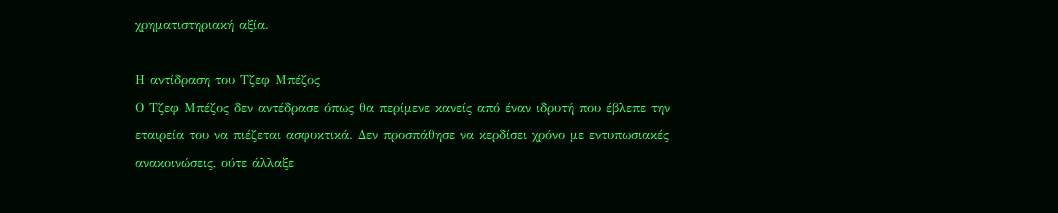χρηματιστηριακή αξία.

Η αντίδραση του Τζεφ Μπέζος
Ο Τζεφ Μπέζος δεν αντέδρασε όπως θα περίμενε κανείς από έναν ιδρυτή που έβλεπε την εταιρεία του να πιέζεται ασφυκτικά. Δεν προσπάθησε να κερδίσει χρόνο με εντυπωσιακές ανακοινώσεις, ούτε άλλαξε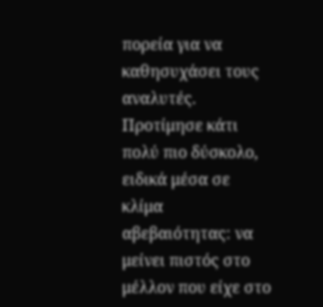πορεία για να καθησυχάσει τους αναλυτές. Προτίμησε κάτι πολύ πιο δύσκολο, ειδικά μέσα σε κλίμα αβεβαιότητας: να μείνει πιστός στο μέλλον που είχε στο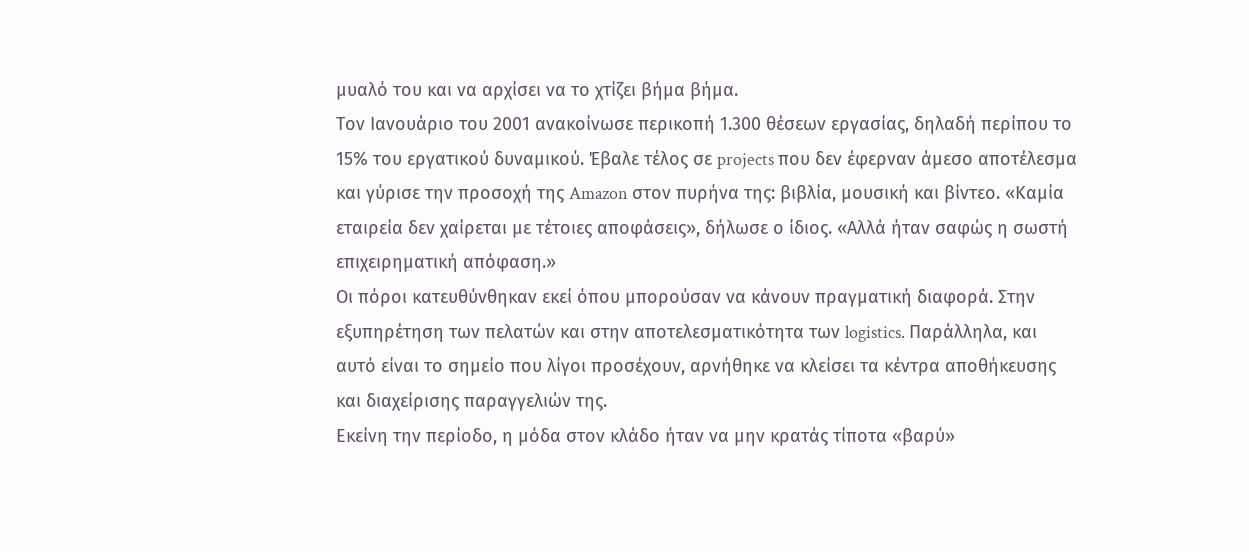μυαλό του και να αρχίσει να το χτίζει βήμα βήμα.
Τον Ιανουάριο του 2001 ανακοίνωσε περικοπή 1.300 θέσεων εργασίας, δηλαδή περίπου το 15% του εργατικού δυναμικού. Έβαλε τέλος σε projects που δεν έφερναν άμεσο αποτέλεσμα και γύρισε την προσοχή της Amazon στον πυρήνα της: βιβλία, μουσική και βίντεο. «Καμία εταιρεία δεν χαίρεται με τέτοιες αποφάσεις», δήλωσε ο ίδιος. «Αλλά ήταν σαφώς η σωστή επιχειρηματική απόφαση.»
Οι πόροι κατευθύνθηκαν εκεί όπου μπορούσαν να κάνουν πραγματική διαφορά. Στην εξυπηρέτηση των πελατών και στην αποτελεσματικότητα των logistics. Παράλληλα, και αυτό είναι το σημείο που λίγοι προσέχουν, αρνήθηκε να κλείσει τα κέντρα αποθήκευσης και διαχείρισης παραγγελιών της.
Εκείνη την περίοδο, η μόδα στον κλάδο ήταν να μην κρατάς τίποτα «βαρύ»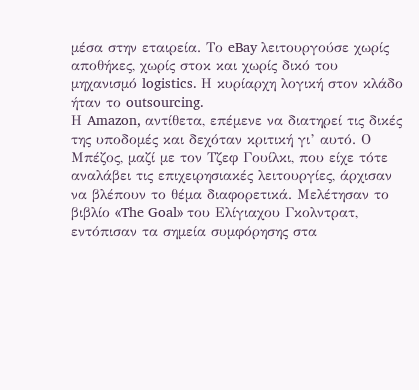μέσα στην εταιρεία. Το eBay λειτουργούσε χωρίς αποθήκες, χωρίς στοκ και χωρίς δικό του μηχανισμό logistics. Η κυρίαρχη λογική στον κλάδο ήταν το outsourcing.
Η Amazon, αντίθετα, επέμενε να διατηρεί τις δικές της υποδομές και δεχόταν κριτική γι’ αυτό. Ο Μπέζος, μαζί με τον Τζεφ Γουίλκι, που είχε τότε αναλάβει τις επιχειρησιακές λειτουργίες, άρχισαν να βλέπουν το θέμα διαφορετικά. Μελέτησαν το βιβλίο «The Goal» του Ελίγιαχου Γκολντρατ, εντόπισαν τα σημεία συμφόρησης στα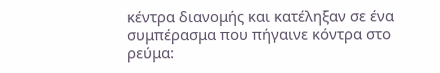κέντρα διανομής και κατέληξαν σε ένα συμπέρασμα που πήγαινε κόντρα στο ρεύμα: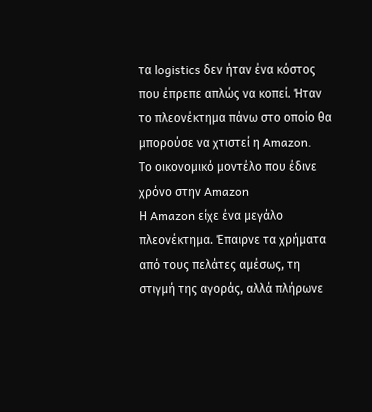τα logistics δεν ήταν ένα κόστος που έπρεπε απλώς να κοπεί. Ήταν το πλεονέκτημα πάνω στο οποίο θα μπορούσε να χτιστεί η Amazon.
Το οικονομικό μοντέλο που έδινε χρόνο στην Amazon
Η Amazon είχε ένα μεγάλο πλεονέκτημα. Έπαιρνε τα χρήματα από τους πελάτες αμέσως, τη στιγμή της αγοράς, αλλά πλήρωνε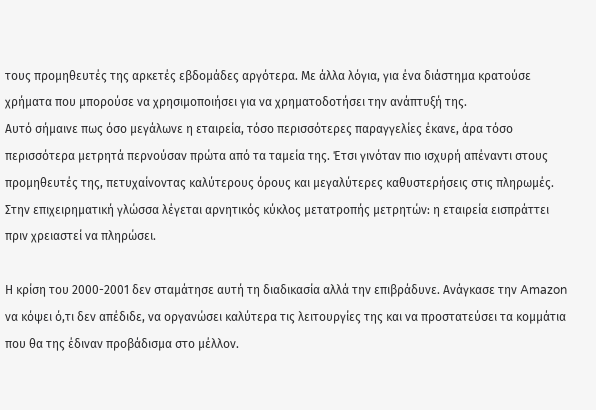τους προμηθευτές της αρκετές εβδομάδες αργότερα. Με άλλα λόγια, για ένα διάστημα κρατούσε χρήματα που μπορούσε να χρησιμοποιήσει για να χρηματοδοτήσει την ανάπτυξή της.
Αυτό σήμαινε πως όσο μεγάλωνε η εταιρεία, τόσο περισσότερες παραγγελίες έκανε, άρα τόσο περισσότερα μετρητά περνούσαν πρώτα από τα ταμεία της. Έτσι γινόταν πιο ισχυρή απέναντι στους προμηθευτές της, πετυχαίνοντας καλύτερους όρους και μεγαλύτερες καθυστερήσεις στις πληρωμές. Στην επιχειρηματική γλώσσα λέγεται αρνητικός κύκλος μετατροπής μετρητών: η εταιρεία εισπράττει πριν χρειαστεί να πληρώσει.

Η κρίση του 2000-2001 δεν σταμάτησε αυτή τη διαδικασία αλλά την επιβράδυνε. Ανάγκασε την Amazon να κόψει ό,τι δεν απέδιδε, να οργανώσει καλύτερα τις λειτουργίες της και να προστατεύσει τα κομμάτια που θα της έδιναν προβάδισμα στο μέλλον.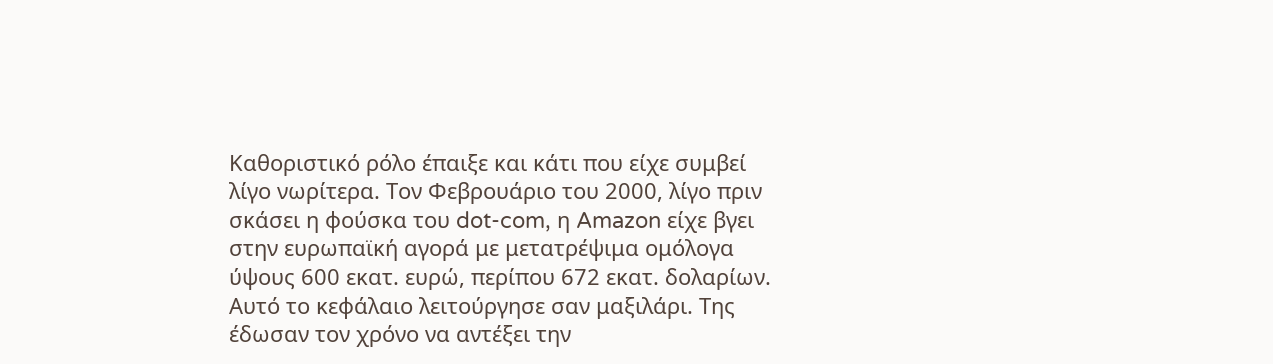Καθοριστικό ρόλο έπαιξε και κάτι που είχε συμβεί λίγο νωρίτερα. Τον Φεβρουάριο του 2000, λίγο πριν σκάσει η φούσκα του dot-com, η Amazon είχε βγει στην ευρωπαϊκή αγορά με μετατρέψιμα ομόλογα ύψους 600 εκατ. ευρώ, περίπου 672 εκατ. δολαρίων. Αυτό το κεφάλαιο λειτούργησε σαν μαξιλάρι. Της έδωσαν τον χρόνο να αντέξει την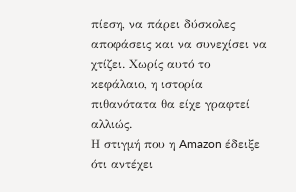πίεση, να πάρει δύσκολες αποφάσεις και να συνεχίσει να χτίζει. Χωρίς αυτό το κεφάλαιο, η ιστορία πιθανότατα θα είχε γραφτεί αλλιώς.
Η στιγμή που η Amazon έδειξε ότι αντέχει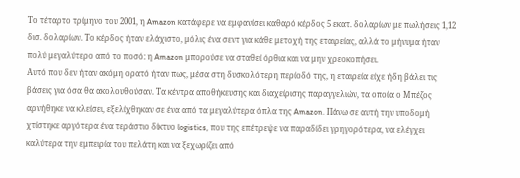Το τέταρτο τρίμηνο του 2001, η Amazon κατάφερε να εμφανίσει καθαρό κέρδος 5 εκατ. δολαρίων με πωλήσεις 1,12 δισ. δολαρίων. Το κέρδος ήταν ελάχιστο, μόλις ένα σεντ για κάθε μετοχή της εταιρείας, αλλά το μήνυμα ήταν πολύ μεγαλύτερο από το ποσό: η Amazon μπορούσε να σταθεί όρθια και να μην χρεοκοπήσει.
Αυτό που δεν ήταν ακόμη ορατό ήταν πως, μέσα στη δυσκολότερη περίοδό της, η εταιρεία είχε ήδη βάλει τις βάσεις για όσα θα ακολουθούσαν. Τα κέντρα αποθήκευσης και διαχείρισης παραγγελιών, τα οποία ο Μπέζος αρνήθηκε να κλείσει, εξελίχθηκαν σε ένα από τα μεγαλύτερα όπλα της Amazon. Πάνω σε αυτή την υποδομή χτίστηκε αργότερα ένα τεράστιο δίκτυο logistics, που της επέτρεψε να παραδίδει γρηγορότερα, να ελέγχει καλύτερα την εμπειρία του πελάτη και να ξεχωρίζει από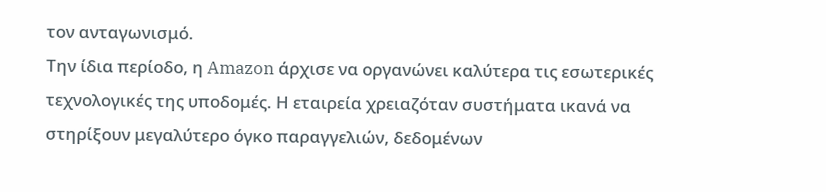τον ανταγωνισμό.
Την ίδια περίοδο, η Amazon άρχισε να οργανώνει καλύτερα τις εσωτερικές τεχνολογικές της υποδομές. Η εταιρεία χρειαζόταν συστήματα ικανά να στηρίξουν μεγαλύτερο όγκο παραγγελιών, δεδομένων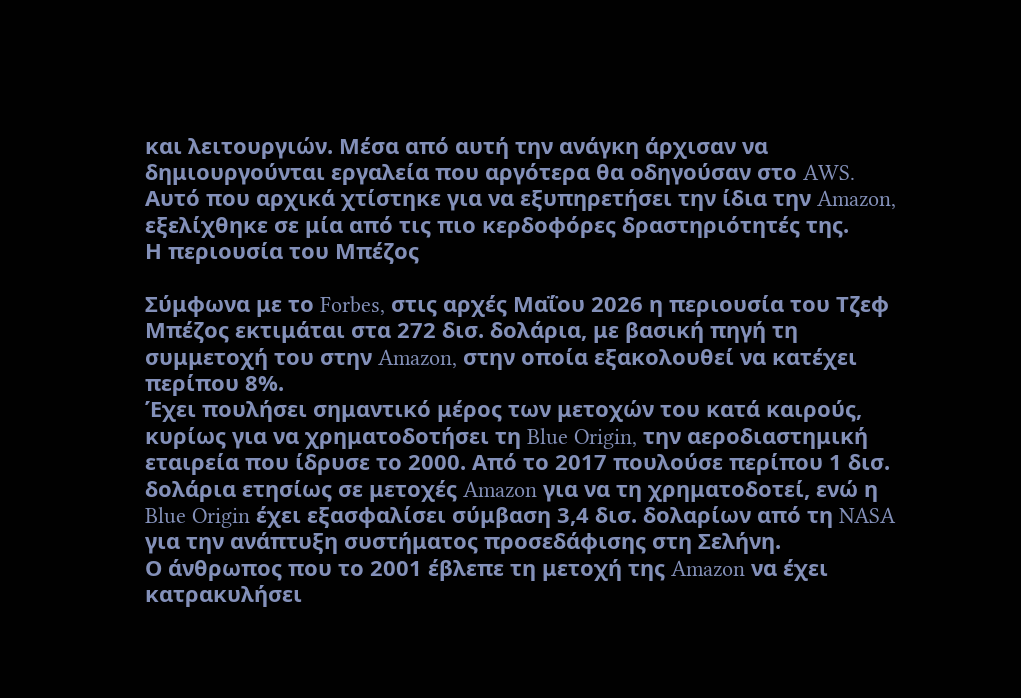και λειτουργιών. Μέσα από αυτή την ανάγκη άρχισαν να δημιουργούνται εργαλεία που αργότερα θα οδηγούσαν στο AWS. Αυτό που αρχικά χτίστηκε για να εξυπηρετήσει την ίδια την Amazon, εξελίχθηκε σε μία από τις πιο κερδοφόρες δραστηριότητές της.
Η περιουσία του Μπέζος

Σύμφωνα με το Forbes, στις αρχές Μαΐου 2026 η περιουσία του Τζεφ Μπέζος εκτιμάται στα 272 δισ. δολάρια, με βασική πηγή τη συμμετοχή του στην Amazon, στην οποία εξακολουθεί να κατέχει περίπου 8%.
Έχει πουλήσει σημαντικό μέρος των μετοχών του κατά καιρούς, κυρίως για να χρηματοδοτήσει τη Blue Origin, την αεροδιαστημική εταιρεία που ίδρυσε το 2000. Από το 2017 πουλούσε περίπου 1 δισ. δολάρια ετησίως σε μετοχές Amazon για να τη χρηματοδοτεί, ενώ η Blue Origin έχει εξασφαλίσει σύμβαση 3,4 δισ. δολαρίων από τη NASA για την ανάπτυξη συστήματος προσεδάφισης στη Σελήνη.
Ο άνθρωπος που το 2001 έβλεπε τη μετοχή της Amazon να έχει κατρακυλήσει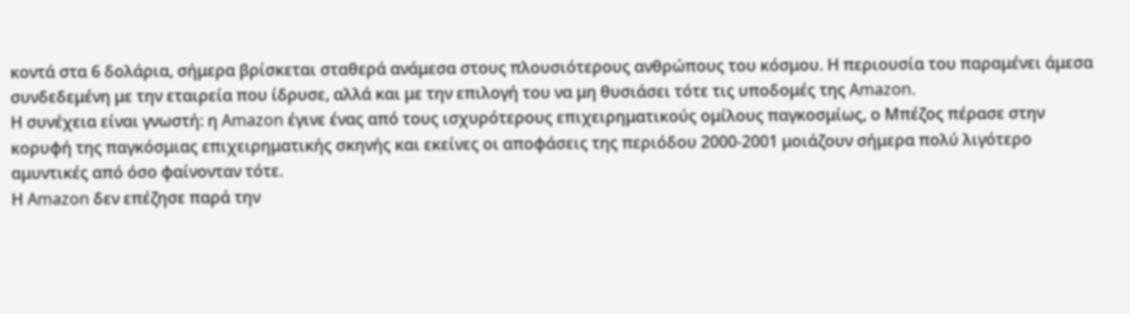κοντά στα 6 δολάρια, σήμερα βρίσκεται σταθερά ανάμεσα στους πλουσιότερους ανθρώπους του κόσμου. Η περιουσία του παραμένει άμεσα συνδεδεμένη με την εταιρεία που ίδρυσε, αλλά και με την επιλογή του να μη θυσιάσει τότε τις υποδομές της Amazon.
Η συνέχεια είναι γνωστή: η Amazon έγινε ένας από τους ισχυρότερους επιχειρηματικούς ομίλους παγκοσμίως, ο Μπέζος πέρασε στην κορυφή της παγκόσμιας επιχειρηματικής σκηνής και εκείνες οι αποφάσεις της περιόδου 2000-2001 μοιάζουν σήμερα πολύ λιγότερο αμυντικές από όσο φαίνονταν τότε.
Η Amazon δεν επέζησε παρά την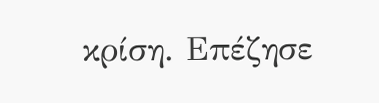κρίση. Επέζησε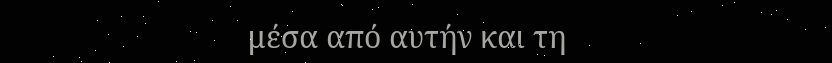μέσα από αυτήν και τη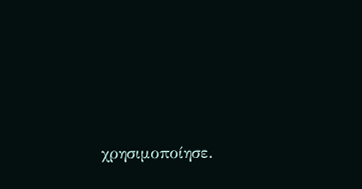χρησιμοποίησε.